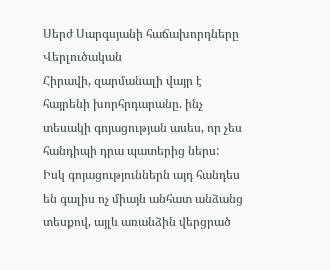Սերժ Սարգսյանի հաճախորդները
Վերլուծական
Հիրավի, զարմանալի վայր է հայրենի խորհրդարանը. ինչ տեսակի գոյացության ասես, որ չես հանդիպի դրա պատերից ներս: Իսկ գոյացություններն այդ հանդես են գալիս ոչ միայն անհատ անձանց տեսքով, այլև առանձին վերցրած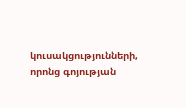կուսակցությունների, որոնց գոյության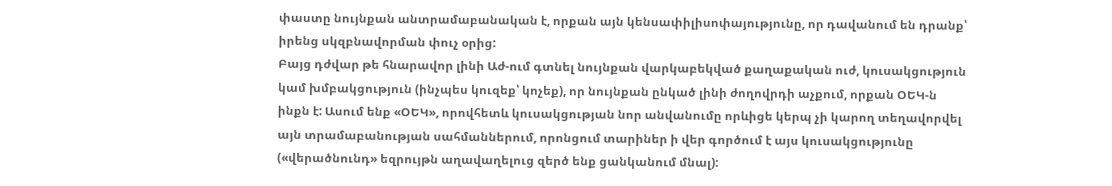փաստը նույնքան անտրամաբանական է, որքան այն կենսափիլիսոփայությունը, որ դավանում են դրանք՝ իրենց սկզբնավորման փուչ օրից:
Բայց դժվար թե հնարավոր լինի Աժ-ում գտնել նույնքան վարկաբեկված քաղաքական ուժ, կուսակցություն կամ խմբակցություն (ինչպես կուզեք՝ կոչեք), որ նույնքան ընկած լինի ժողովրդի աչքում, որքան ՕԵԿ-ն ինքն է: Ասում ենք «ՕԵԿ», որովհետև կուսակցության նոր անվանումը որևիցե կերպ չի կարող տեղավորվել այն տրամաբանության սահմաններում, որոնցում տարիներ ի վեր գործում է այս կուսակցությունը («վերածնունդ» եզրույթն աղավաղելուց զերծ ենք ցանկանում մնալ):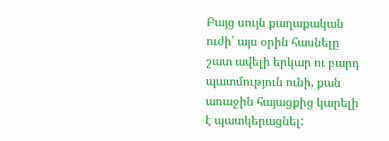Բայց սույն քաղաքական ուժի՝ այս օրին հասնելը շատ ավելի երկար ու բարդ պատմություն ունի, քան առաջին հայացքից կարելի է պատկերացնել: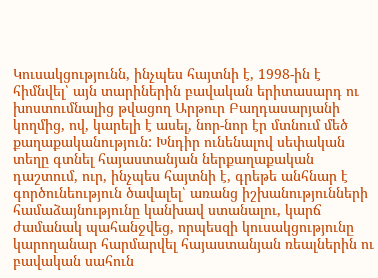Կուսակցությունն, ինչպես հայտնի է, 1998-ին է հիմնվել՝ այն տարիներին բավական երիտասարդ ու խոստումնալից թվացող Արթուր Բաղդասարյանի կողմից, ով, կարելի է ասել, նոր-նոր էր մտնում մեծ քաղաքականություն: Խնդիր ունենալով սեփական տեղը գտնել հայաստանյան ներքաղաքական դաշտում, ուր, ինչպես հայտնի է, գրեթե անհնար է գործունեություն ծավալել՝ առանց իշխանությունների համաձայնությունը կանխավ ստանալու, կարճ ժամանակ պահանջվեց, որպեսզի կուսակցությունը կարողանար հարմարվել հայաստանյան ռեալներին ու բավական սահուն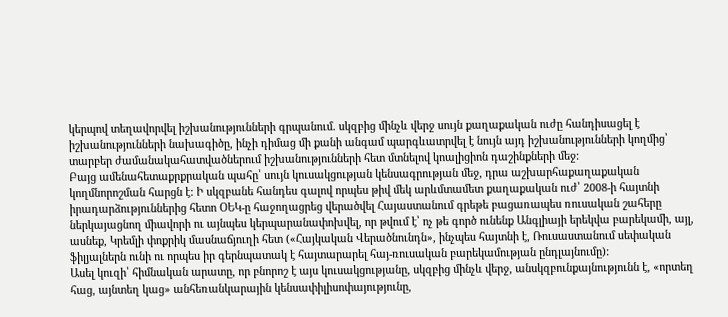կերպով տեղավորվել իշխանությունների գրպանում. սկզբից մինչև վերջ սույն քաղաքական ուժը հանդիսացել է իշխանությունների նախագիծը, ինչի դիմաց մի քանի անգամ պարգևատրվել է նույն այդ իշխանությունների կողմից՝ տարբեր ժամանակահատվածներում իշխանությունների հետ մտնելով կոալիցիոն դաշինքների մեջ:
Բայց ամենահետաքրքրական պահը՝ սույն կուսակցության կենսագրության մեջ, դրա աշխարհաքաղաքական կողմնորոշման հարցն է: Ի սկզբանե հանդես գալով որպես թիվ մեկ արևմտամետ քաղաքական ուժ՝ 2008-ի հայտնի իրադարձություններից հետո ՕԵԿ-ը հաջողացրեց վերածվել Հայաստանում գրեթե բացառապես ռուսական շահերը ներկայացնող միավորի ու այնպես կերպարանափոխվել, որ թվում է՝ ոչ թե գործ ունենք Անգլիայի երեկվա բարեկամի, այլ, ասնեք, Կրեմլի փոքրիկ մասնաճյուղի հետ («Հայկական Վերածնունդն», ինչպես հայտնի է, Ռուսաստանում սեփական ֆիլյալներն ունի ու որպես իր գերնպատակ է հայտարարել հայ-ռուսական բարեկամության ընդլայնումը):
Ասել կուզի՝ հիմնական արատը, որ բնորոշ է այս կուսակցությանը, սկզբից մինչև վերջ, անսկզբունքայնությունն է, «որտեղ հաց, այնտեղ կաց» անհեռանկարային կենսափիլիսոփայությունը,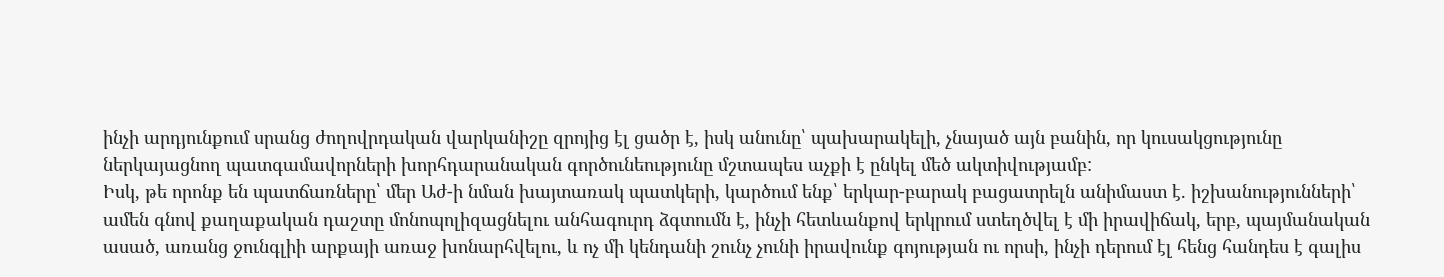ինչի արդյունքում սրանց ժողովրդական վարկանիշը զրոյից էլ ցածր է, իսկ անունը՝ պախարակելի, չնայած այն բանին, որ կուսակցությունը ներկայացնող պատգամավորների խորհդարանական գործունեությունը մշտապես աչքի է ընկել մեծ ակտիվությամբ:
Իսկ, թե որոնք են պատճառները՝ մեր Աժ-ի նման խայտառակ պատկերի, կարծում ենք՝ երկար-բարակ բացատրելն անիմաստ է. իշխանությունների՝ ամեն գնով քաղաքական դաշտը մոնոպոլիզացնելու անհագուրդ ձգտումն է, ինչի հետևանքով երկրում ստեղծվել է մի իրավիճակ, երբ, պայմանական ասած, առանց ջունգլիի արքայի առաջ խոնարհվելու, և ոչ մի կենդանի շունչ չունի իրավունք գոյության ու որսի, ինչի դերում էլ հենց հանդես է գալիս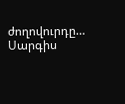ժողովուրդը…
Սարգիս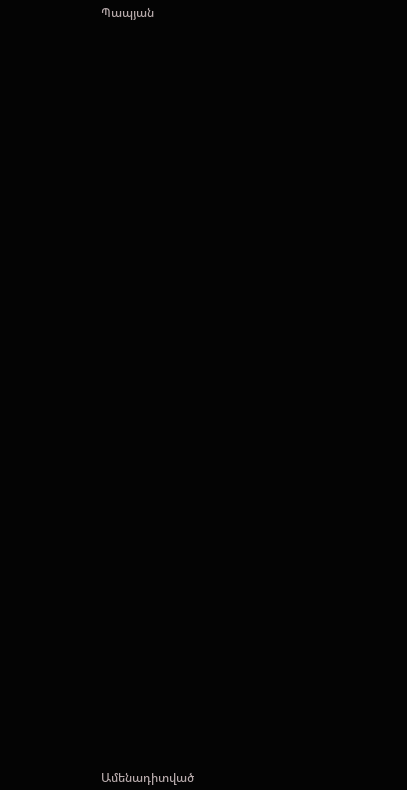Պապյան


















































Ամենադիտված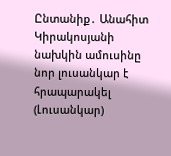Ընտանիք․ Անահիտ Կիրակոսյանի նախկին ամուսինը նոր լուսանկար է հրապարակել (Լուսանկար)